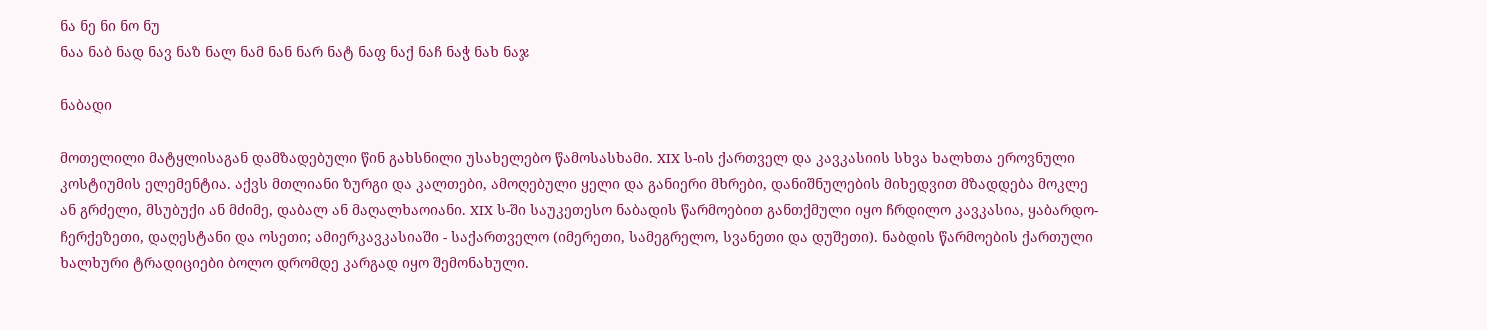ნა ნე ნი ნო ნუ
ნაა ნაბ ნად ნავ ნაზ ნალ ნამ ნან ნარ ნატ ნაფ ნაქ ნაჩ ნაჭ ნახ ნაჯ

ნაბადი

მოთელილი მატყლისაგან დამზადებული წინ გახსნილი უსახელებო წამოსასხამი. XIX ს-ის ქართველ და კავკასიის სხვა ხალხთა ეროვნული კოსტიუმის ელემენტია. აქვს მთლიანი ზურგი და კალთები, ამოღებული ყელი და განიერი მხრები, დანიშნულების მიხედვით მზადდება მოკლე ან გრძელი, მსუბუქი ან მძიმე, დაბალ ან მაღალხაოიანი. XIX ს-ში საუკეთესო ნაბადის წარმოებით განთქმული იყო ჩრდილო კავკასია, ყაბარდო-ჩერქეზეთი, დაღესტანი და ოსეთი; ამიერკავკასიაში - საქართველო (იმერეთი, სამეგრელო, სვანეთი და დუშეთი). ნაბდის წარმოების ქართული ხალხური ტრადიციები ბოლო დრომდე კარგად იყო შემონახული.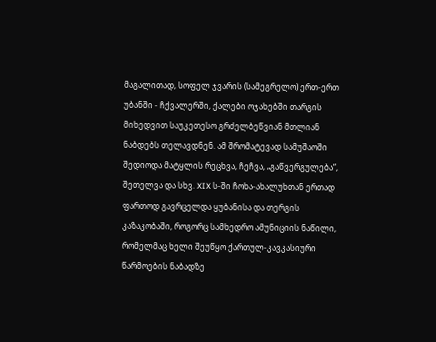მაგალითად, სოფელ ჯვარის (სამეგრელო) ერთ-ერთ უბანში - ჩქვალერში, ქალები ოჯახებში თარგის მიხედვით საუკეთესო გრძელბეწვიან მთლიან ნაბდებს თელავდნენ. ამ შრომატევად სამუშაოში შედიოდა მატყლის რეცხვა, ჩეჩვა, „გაწვერგულება“, შეთელვა და სხვ. XIX ს-ში ჩოხა-ახალუხთან ერთად ფართოდ გავრცელდა ყუბანისა და თერგის კაზაკობაში, როგორც სამხედრო ამუნიციის ნაწილი, რომელმაც ხელი შეუწყო ქართულ-კავკასიური წარმოების ნაბადზე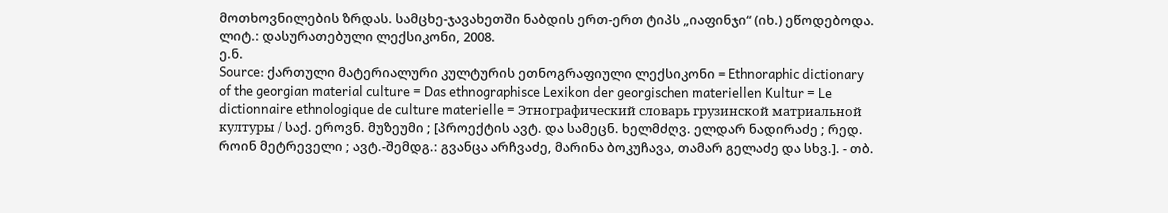მოთხოვნილების ზრდას. სამცხე-ჯავახეთში ნაბდის ერთ-ერთ ტიპს „იაფინჯი“ (იხ.) ეწოდებოდა.
ლიტ.: დასურათებული ლექსიკონი, 2008.
ე.ნ.
Source: ქართული მატერიალური კულტურის ეთნოგრაფიული ლექსიკონი = Ethnoraphic dictionary of the georgian material culture = Das ethnographisce Lexikon der georgischen materiellen Kultur = Le dictionnaire ethnologique de culture materielle = Этнографический словарь грузинской матриальной културы / საქ. ეროვნ. მუზეუმი ; [პროექტის ავტ. და სამეცნ. ხელმძღვ. ელდარ ნადირაძე ; რედ. როინ მეტრეველი ; ავტ.-შემდგ.: გვანცა არჩვაძე, მარინა ბოკუჩავა, თამარ გელაძე და სხვ.]. - თბ.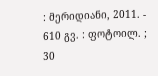: მერიდიანი, 2011. - 610 გვ. : ფოტოილ. ; 30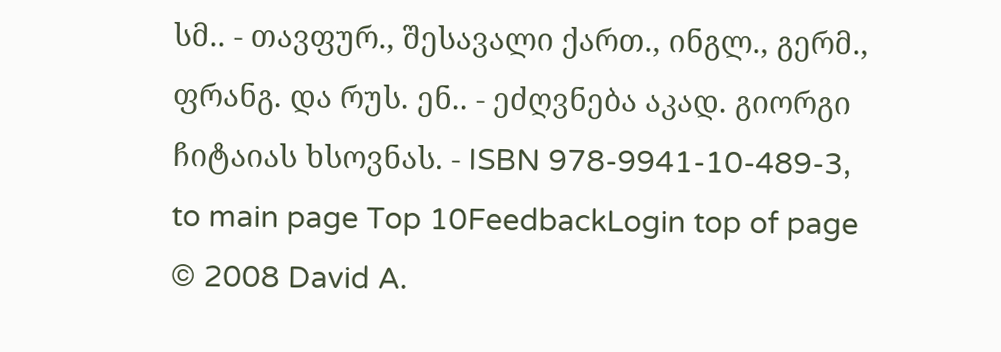სმ.. - თავფურ., შესავალი ქართ., ინგლ., გერმ., ფრანგ. და რუს. ენ.. - ეძღვნება აკად. გიორგი ჩიტაიას ხსოვნას. - ISBN 978-9941-10-489-3,
to main page Top 10FeedbackLogin top of page
© 2008 David A.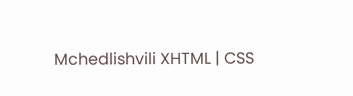Mchedlishvili XHTML | CSS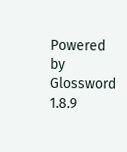Powered by Glossword 1.8.9